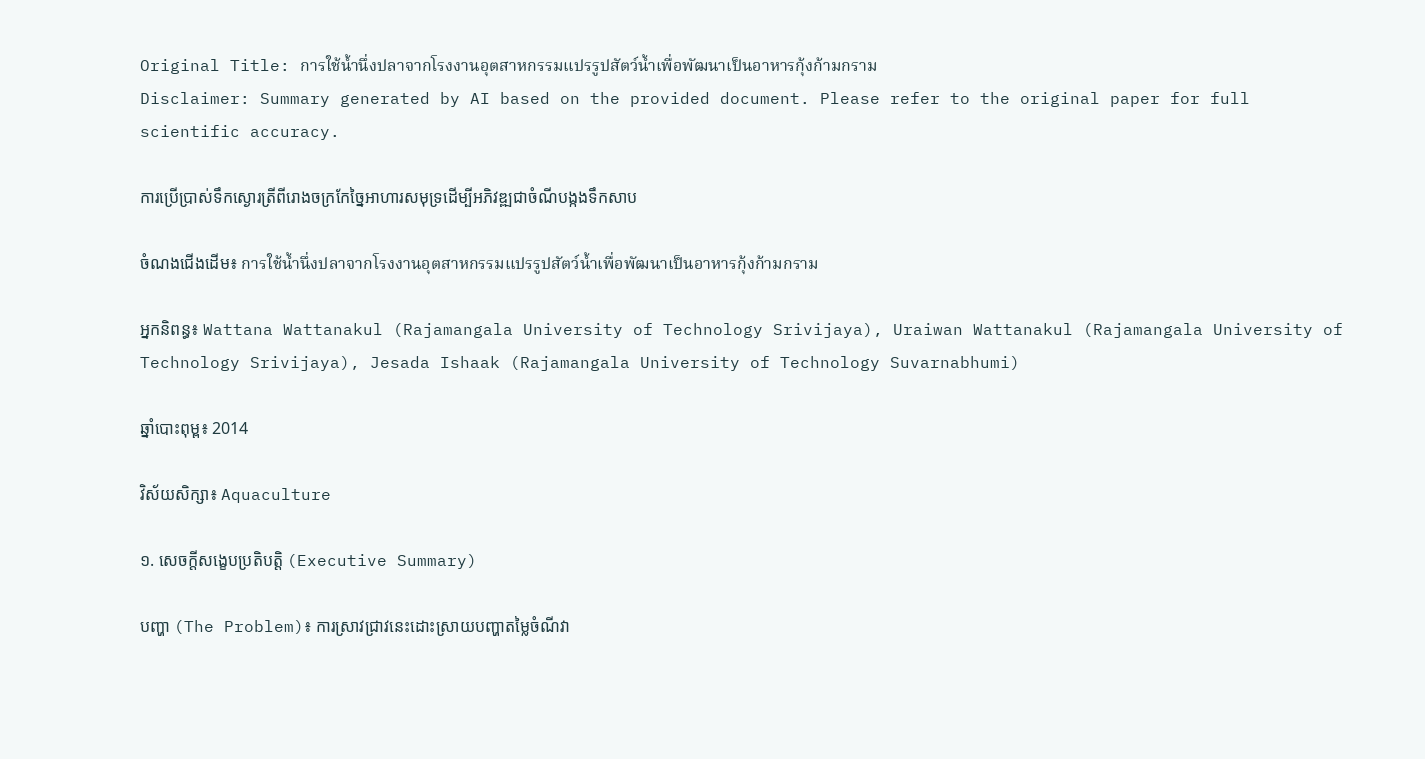Original Title: การใช้น้ำนึ่งปลาจากโรงงานอุตสาหกรรมแปรรูปสัตว์น้ำเพื่อพัฒนาเป็นอาหารกุ้งก้ามกราม
Disclaimer: Summary generated by AI based on the provided document. Please refer to the original paper for full scientific accuracy.

ការប្រើប្រាស់ទឹកស្ងោរត្រីពីរោងចក្រកែច្នៃអាហារសមុទ្រដើម្បីអភិវឌ្ឍជាចំណីបង្កងទឹកសាប

ចំណងជើងដើម៖ การใช้น้ำนึ่งปลาจากโรงงานอุตสาหกรรมแปรรูปสัตว์น้ำเพื่อพัฒนาเป็นอาหารกุ้งก้ามกราม

អ្នកនិពន្ធ៖ Wattana Wattanakul (Rajamangala University of Technology Srivijaya), Uraiwan Wattanakul (Rajamangala University of Technology Srivijaya), Jesada Ishaak (Rajamangala University of Technology Suvarnabhumi)

ឆ្នាំបោះពុម្ព៖ 2014

វិស័យសិក្សា៖ Aquaculture

១. សេចក្តីសង្ខេបប្រតិបត្តិ (Executive Summary)

បញ្ហា (The Problem)៖ ការស្រាវជ្រាវនេះដោះស្រាយបញ្ហាតម្លៃចំណីវា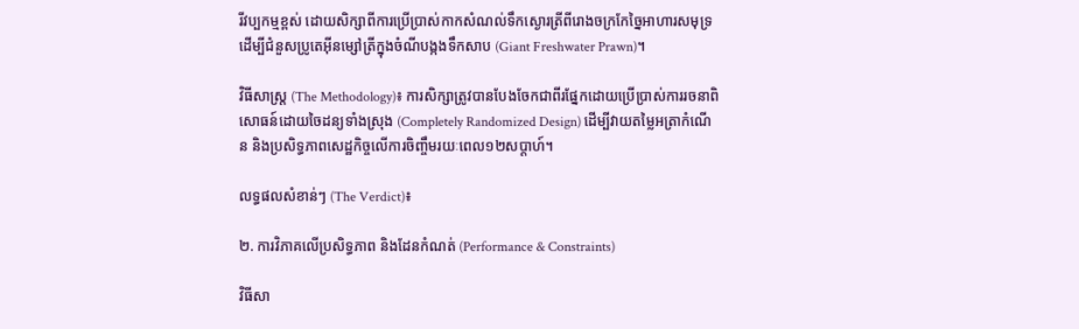រីវប្បកម្មខ្ពស់ ដោយសិក្សាពីការប្រើប្រាស់កាកសំណល់ទឹកស្ងោរត្រីពីរោងចក្រកែច្នៃអាហារសមុទ្រ ដើម្បីជំនួសប្រូតេអ៊ីនម្សៅត្រីក្នុងចំណីបង្កងទឹកសាប (Giant Freshwater Prawn)។

វិធីសាស្ត្រ (The Methodology)៖ ការសិក្សាត្រូវបានបែងចែកជាពីរផ្នែកដោយប្រើប្រាស់ការរចនាពិសោធន៍ដោយចៃដន្យទាំងស្រុង (Completely Randomized Design) ដើម្បីវាយតម្លៃអត្រាកំណើន និងប្រសិទ្ធភាពសេដ្ឋកិច្ចលើការចិញ្ចឹមរយៈពេល១២សប្តាហ៍។

លទ្ធផលសំខាន់ៗ (The Verdict)៖

២. ការវិភាគលើប្រសិទ្ធភាព និងដែនកំណត់ (Performance & Constraints)

វិធីសា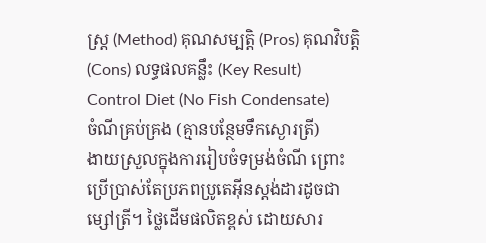ស្ត្រ (Method) គុណសម្បត្តិ (Pros) គុណវិបត្តិ (Cons) លទ្ធផលគន្លឹះ (Key Result)
Control Diet (No Fish Condensate)
ចំណីគ្រប់គ្រង (គ្មានបន្ថែមទឹកស្ងោរត្រី)
ងាយស្រួលក្នុងការរៀបចំទម្រង់ចំណី ព្រោះប្រើប្រាស់តែប្រភពប្រូតេអ៊ីនស្តង់ដារដូចជាម្សៅត្រី។ ថ្លៃដើមផលិតខ្ពស់ ដោយសារ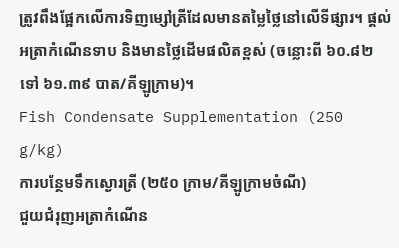ត្រូវពឹងផ្អែកលើការទិញម្សៅត្រីដែលមានតម្លៃថ្លៃនៅលើទីផ្សារ។ ផ្តល់អត្រាកំណើនទាប និងមានថ្លៃដើមផលិតខ្ពស់ (ចន្លោះពី ៦០.៨២ ទៅ ៦១.៣៩ បាត/គីឡូក្រាម)។
Fish Condensate Supplementation (250 g/kg)
ការបន្ថែមទឹកស្ងោរត្រី (២៥០ ក្រាម/គីឡូក្រាមចំណី)
ជួយជំរុញអត្រាកំណើន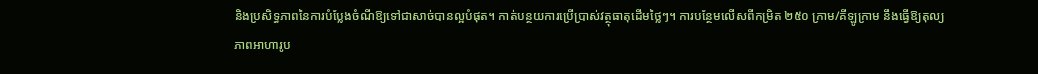និងប្រសិទ្ធភាពនៃការបំប្លែងចំណីឱ្យទៅជាសាច់បានល្អបំផុត។ កាត់បន្ថយការប្រើប្រាស់វត្ថុធាតុដើមថ្លៃៗ។ ការបន្ថែមលើសពីកម្រិត ២៥០ ក្រាម/គីឡូក្រាម នឹងធ្វើឱ្យតុល្យភាពអាហារូប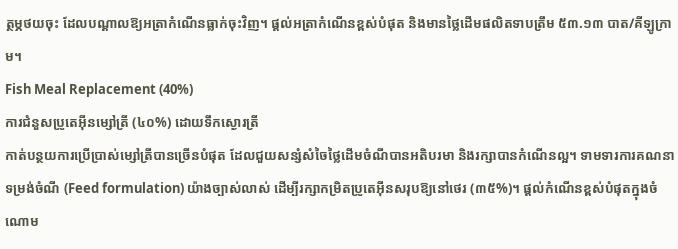ត្ថម្ភថយចុះ ដែលបណ្តាលឱ្យអត្រាកំណើនធ្លាក់ចុះវិញ។ ផ្តល់អត្រាកំណើនខ្ពស់បំផុត និងមានថ្លៃដើមផលិតទាបត្រឹម ៥៣.១៣ បាត/គីឡូក្រាម។
Fish Meal Replacement (40%)
ការជំនួសប្រូតេអ៊ីនម្សៅត្រី (៤០%) ដោយទឹកស្ងោរត្រី
កាត់បន្ថយការប្រើប្រាស់ម្សៅត្រីបានច្រើនបំផុត ដែលជួយសន្សំសំចៃថ្លៃដើមចំណីបានអតិបរមា និងរក្សាបានកំណើនល្អ។ ទាមទារការគណនាទម្រង់ចំណី (Feed formulation) យ៉ាងច្បាស់លាស់ ដើម្បីរក្សាកម្រិតប្រូតេអ៊ីនសរុបឱ្យនៅថេរ (៣៥%)។ ផ្តល់កំណើនខ្ពស់បំផុតក្នុងចំណោម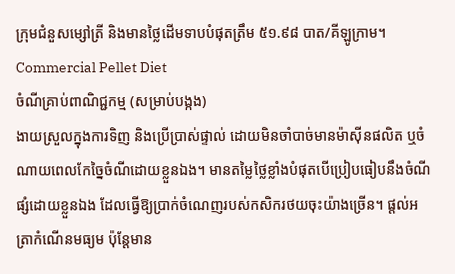ក្រុមជំនួសម្សៅត្រី និងមានថ្លៃដើមទាបបំផុតត្រឹម ៥១.៩៨ បាត/គីឡូក្រាម។
Commercial Pellet Diet
ចំណីគ្រាប់ពាណិជ្ជកម្ម (សម្រាប់បង្កង)
ងាយស្រួលក្នុងការទិញ និងប្រើប្រាស់ផ្ទាល់ ដោយមិនចាំបាច់មានម៉ាស៊ីនផលិត ឬចំណាយពេលកែច្នៃចំណីដោយខ្លួនឯង។ មានតម្លៃថ្លៃខ្លាំងបំផុតបើប្រៀបធៀបនឹងចំណីផ្សំដោយខ្លួនឯង ដែលធ្វើឱ្យប្រាក់ចំណេញរបស់កសិករថយចុះយ៉ាងច្រើន។ ផ្តល់អត្រាកំណើនមធ្យម ប៉ុន្តែមាន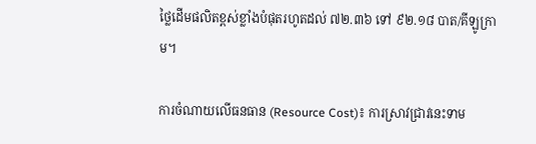ថ្លៃដើមផលិតខ្ពស់ខ្លាំងបំផុតរហូតដល់ ៧២.៣៦ ទៅ ៩២.១៨ បាត/គីឡូក្រាម។

ការចំណាយលើធនធាន (Resource Cost)៖ ការស្រាវជ្រាវនេះទាម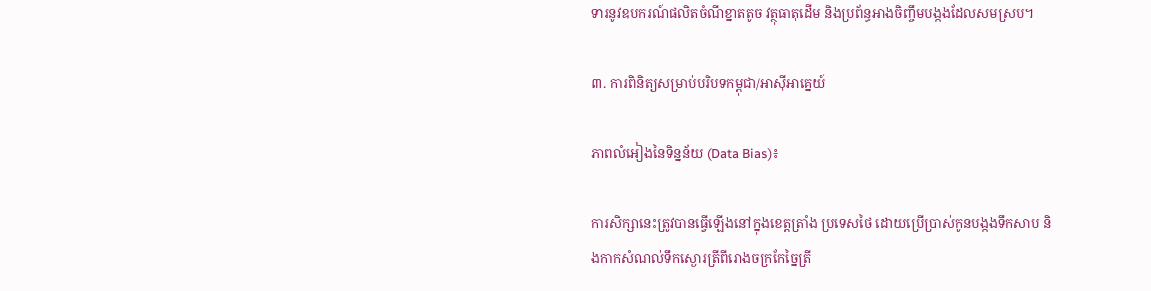ទារនូវឧបករណ៍ផលិតចំណីខ្នាតតូច វត្ថុធាតុដើម និងប្រព័ន្ធអាងចិញ្ចឹមបង្កងដែលសមស្រប។

៣. ការពិនិត្យសម្រាប់បរិបទកម្ពុជា/អាស៊ីអាគ្នេយ៍

ភាពលំអៀងនៃទិន្នន័យ (Data Bias)៖

ការសិក្សានេះត្រូវបានធ្វើឡើងនៅក្នុងខេត្តត្រាំង ប្រទេសថៃ ដោយប្រើប្រាស់កូនបង្កងទឹកសាប និងកាកសំណល់ទឹកស្ងោរត្រីពីរោងចក្រកែច្នៃត្រី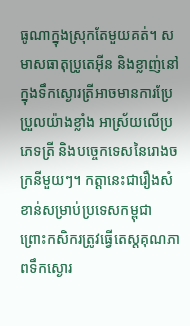ធូណាក្នុងស្រុកតែមួយគត់។ សមាសធាតុប្រូតេអ៊ីន និងខ្លាញ់នៅក្នុងទឹកស្ងោរត្រីអាចមានការប្រែប្រួលយ៉ាងខ្លាំង អាស្រ័យលើប្រភេទត្រី និងបច្ចេកទេសនៃរោងចក្រនីមួយៗ។ កត្តានេះជារឿងសំខាន់សម្រាប់ប្រទេសកម្ពុជា ព្រោះកសិករត្រូវធ្វើតេស្តគុណភាពទឹកស្ងោរ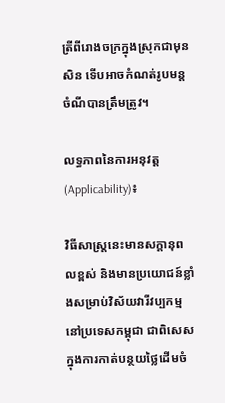ត្រីពីរោងចក្រក្នុងស្រុកជាមុនសិន ទើបអាចកំណត់រូបមន្តចំណីបានត្រឹមត្រូវ។

លទ្ធភាពនៃការអនុវត្ត (Applicability)៖

វិធីសាស្ត្រនេះមានសក្តានុពលខ្ពស់ និងមានប្រយោជន៍ខ្លាំងសម្រាប់វិស័យវារីវប្បកម្មនៅប្រទេសកម្ពុជា ជាពិសេសក្នុងការកាត់បន្ថយថ្លៃដើមចំ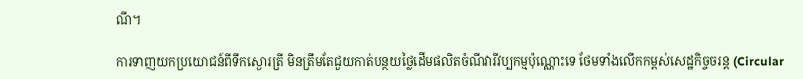ណី។

ការទាញយកប្រយោជន៍ពីទឹកស្ងោរត្រី មិនត្រឹមតែជួយកាត់បន្ថយថ្លៃដើមផលិតចំណីវារីវប្បកម្មប៉ុណ្ណោះទេ ថែមទាំងលើកកម្ពស់សេដ្ឋកិច្ចចរន្ត (Circular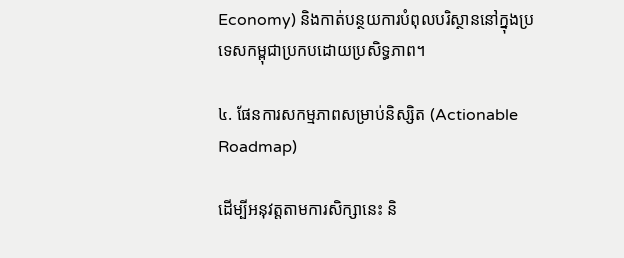Economy) និងកាត់បន្ថយការបំពុលបរិស្ថាននៅក្នុងប្រទេសកម្ពុជាប្រកបដោយប្រសិទ្ធភាព។

៤. ផែនការសកម្មភាពសម្រាប់និស្សិត (Actionable Roadmap)

ដើម្បីអនុវត្តតាមការសិក្សានេះ និ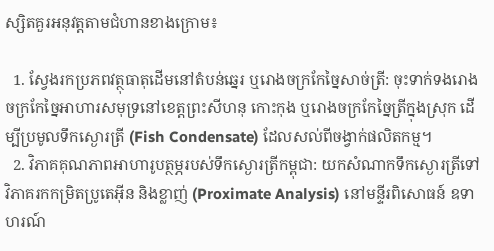ស្សិតគួរអនុវត្តតាមជំហានខាងក្រោម៖

  1. ស្វែងរកប្រភពវត្ថុធាតុដើមនៅតំបន់ឆ្នេរ ឬរោងចក្រកែច្នៃសាច់ត្រី: ចុះទាក់ទងរោងចក្រកែច្នៃអាហារសមុទ្រនៅខេត្តព្រះសីហនុ កោះកុង ឬរោងចក្រកែច្នៃត្រីក្នុងស្រុក ដើម្បីប្រមូលទឹកស្ងោរត្រី (Fish Condensate) ដែលសល់ពីចង្វាក់ផលិតកម្ម។
  2. វិភាគគុណភាពអាហារូបត្ថម្ភរបស់ទឹកស្ងោរត្រីកម្ពុជា: យកសំណាកទឹកស្ងោរត្រីទៅវិភាគរកកម្រិតប្រូតេអ៊ីន និងខ្លាញ់ (Proximate Analysis) នៅមន្ទីរពិសោធន៍ ឧទាហរណ៍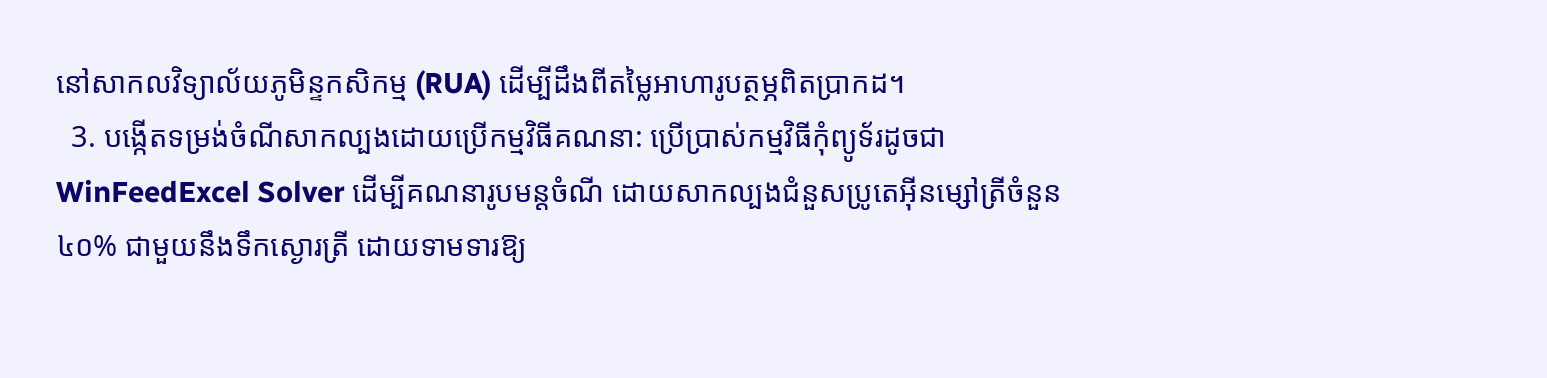នៅសាកលវិទ្យាល័យភូមិន្ទកសិកម្ម (RUA) ដើម្បីដឹងពីតម្លៃអាហារូបត្ថម្ភពិតប្រាកដ។
  3. បង្កើតទម្រង់ចំណីសាកល្បងដោយប្រើកម្មវិធីគណនា: ប្រើប្រាស់កម្មវិធីកុំព្យូទ័រដូចជា WinFeedExcel Solver ដើម្បីគណនារូបមន្តចំណី ដោយសាកល្បងជំនួសប្រូតេអ៊ីនម្សៅត្រីចំនួន ៤០% ជាមួយនឹងទឹកស្ងោរត្រី ដោយទាមទារឱ្យ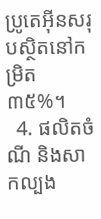ប្រូតេអ៊ីនសរុបស្ថិតនៅកម្រិត ៣៥%។
  4. ផលិតចំណី និងសាកល្បង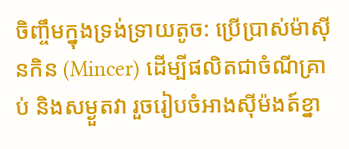ចិញ្ចឹមក្នុងទ្រង់ទ្រាយតូច: ប្រើប្រាស់ម៉ាស៊ីនកិន (Mincer) ដើម្បីផលិតជាចំណីគ្រាប់ និងសម្ងួតវា រួចរៀបចំអាងស៊ីម៉ងត៍ខ្នា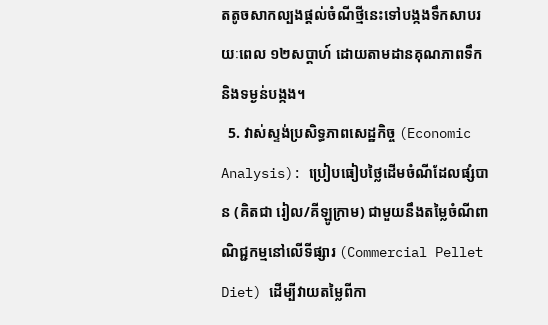តតូចសាកល្បងផ្តល់ចំណីថ្មីនេះទៅបង្កងទឹកសាបរយៈពេល ១២សប្តាហ៍ ដោយតាមដានគុណភាពទឹក និងទម្ងន់បង្កង។
  5. វាស់ស្ទង់ប្រសិទ្ធភាពសេដ្ឋកិច្ច (Economic Analysis): ប្រៀបធៀបថ្លៃដើមចំណីដែលផ្សំបាន (គិតជា រៀល/គីឡូក្រាម) ជាមួយនឹងតម្លៃចំណីពាណិជ្ជកម្មនៅលើទីផ្សារ (Commercial Pellet Diet) ដើម្បីវាយតម្លៃពីកា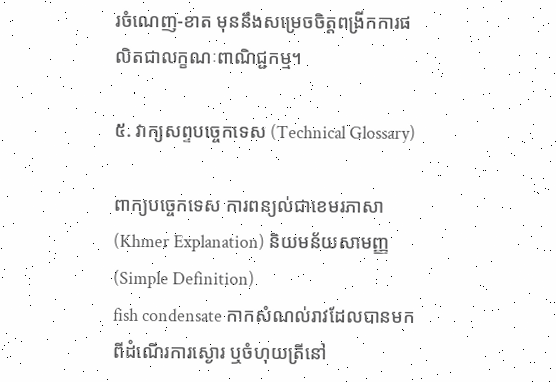រចំណេញ-ខាត មុននឹងសម្រេចចិត្តពង្រីកការផលិតជាលក្ខណៈពាណិជ្ជកម្ម។

៥. វាក្យសព្ទបច្ចេកទេស (Technical Glossary)

ពាក្យបច្ចេកទេស ការពន្យល់ជាខេមរភាសា (Khmer Explanation) និយមន័យសាមញ្ញ (Simple Definition)
fish condensate កាកសំណល់រាវដែលបានមកពីដំណើរការស្ងោរ ឬចំហុយត្រីនៅ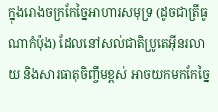ក្នុងរោងចក្រកែច្នៃអាហារសមុទ្រ (ដូចជាត្រីធូណាកំប៉ុង) ដែលនៅសល់ជាតិប្រូតេអ៊ីនរលាយ និងសារធាតុចិញ្ចឹមខ្ពស់ អាចយកមកកែច្នៃ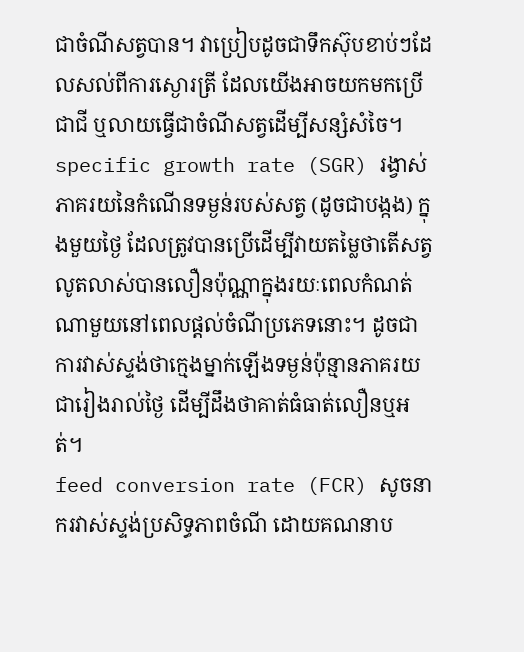ជាចំណីសត្វបាន។ វាប្រៀបដូចជាទឹកស៊ុបខាប់ៗដែលសល់ពីការស្ងោរត្រី ដែលយើងអាចយកមកប្រើជាជី ឬលាយធ្វើជាចំណីសត្វដើម្បីសន្សំសំចៃ។
specific growth rate (SGR) រង្វាស់ភាគរយនៃកំណើនទម្ងន់របស់សត្វ (ដូចជាបង្កង) ក្នុងមួយថ្ងៃ ដែលត្រូវបានប្រើដើម្បីវាយតម្លៃថាតើសត្វលូតលាស់បានលឿនប៉ុណ្ណាក្នុងរយៈពេលកំណត់ណាមួយនៅពេលផ្តល់ចំណីប្រភេទនោះ។ ដូចជាការវាស់ស្ទង់ថាក្មេងម្នាក់ឡើងទម្ងន់ប៉ុន្មានភាគរយជារៀងរាល់ថ្ងៃ ដើម្បីដឹងថាគាត់ធំធាត់លឿនឬអត់។
feed conversion rate (FCR) សូចនាករវាស់ស្ទង់ប្រសិទ្ធភាពចំណី ដោយគណនាប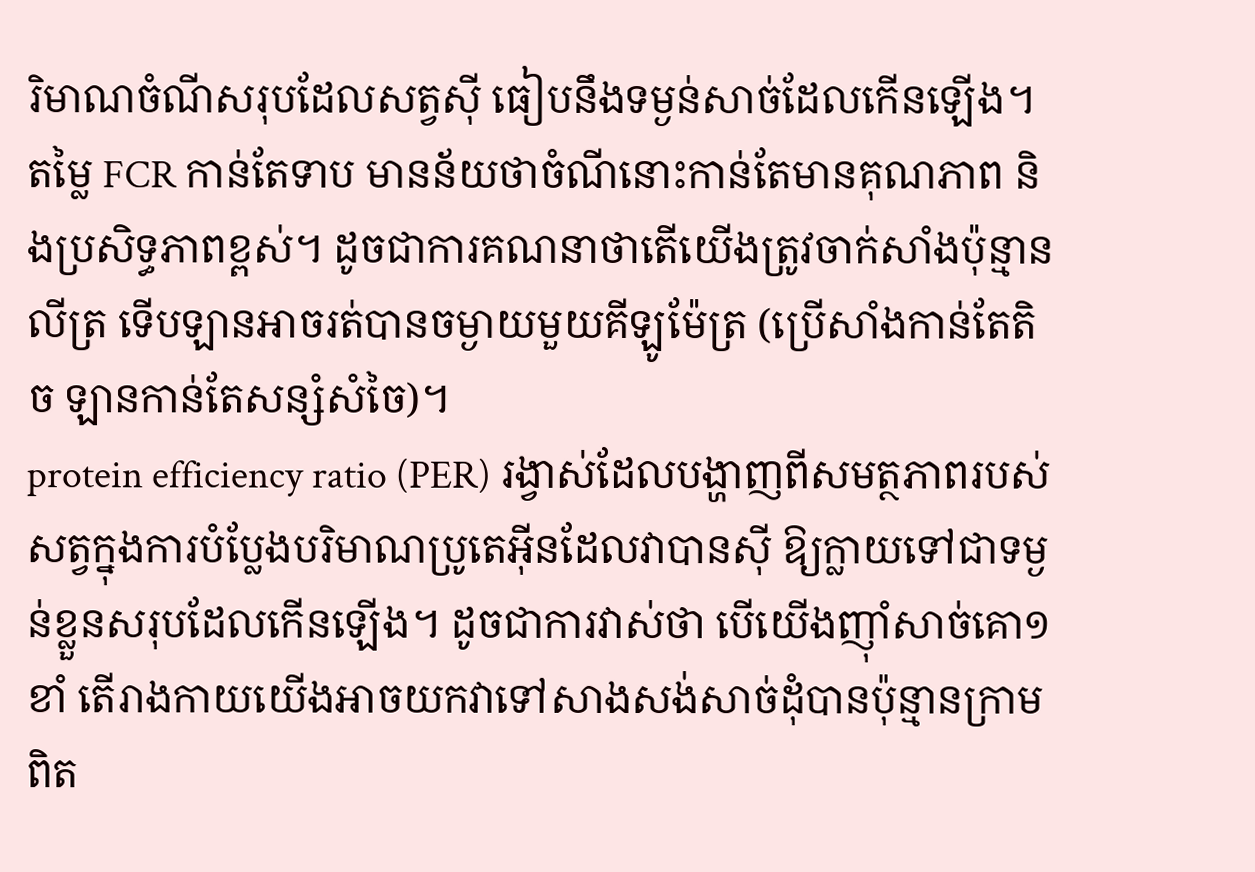រិមាណចំណីសរុបដែលសត្វស៊ី ធៀបនឹងទម្ងន់សាច់ដែលកើនឡើង។ តម្លៃ FCR កាន់តែទាប មានន័យថាចំណីនោះកាន់តែមានគុណភាព និងប្រសិទ្ធភាពខ្ពស់។ ដូចជាការគណនាថាតើយើងត្រូវចាក់សាំងប៉ុន្មានលីត្រ ទើបឡានអាចរត់បានចម្ងាយមួយគីឡូម៉ែត្រ (ប្រើសាំងកាន់តែតិច ឡានកាន់តែសន្សំសំចៃ)។
protein efficiency ratio (PER) រង្វាស់ដែលបង្ហាញពីសមត្ថភាពរបស់សត្វក្នុងការបំប្លែងបរិមាណប្រូតេអ៊ីនដែលវាបានស៊ី ឱ្យក្លាយទៅជាទម្ងន់ខ្លួនសរុបដែលកើនឡើង។ ដូចជាការវាស់ថា បើយើងញ៉ាំសាច់គោ១ខាំ តើរាងកាយយើងអាចយកវាទៅសាងសង់សាច់ដុំបានប៉ុន្មានក្រាមពិត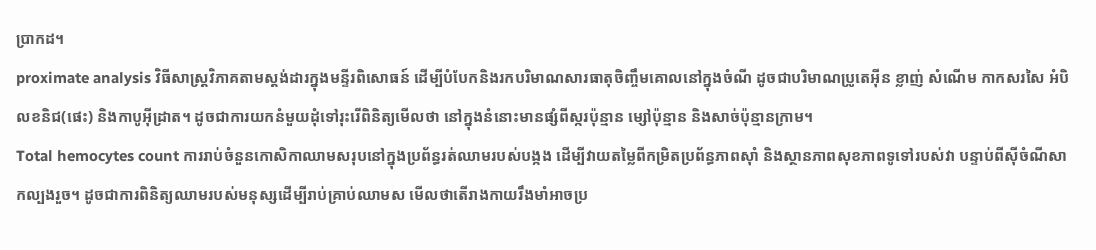ប្រាកដ។
proximate analysis វិធីសាស្ត្រវិភាគតាមស្តង់ដារក្នុងមន្ទីរពិសោធន៍ ដើម្បីបំបែកនិងរកបរិមាណសារធាតុចិញ្ចឹមគោលនៅក្នុងចំណី ដូចជាបរិមាណប្រូតេអ៊ីន ខ្លាញ់ សំណើម កាកសរសៃ អំបិលខនិជ(ផេះ) និងកាបូអ៊ីដ្រាត។ ដូចជាការយកនំមួយដុំទៅរុះរើពិនិត្យមើលថា នៅក្នុងនំនោះមានផ្សំពីស្ករប៉ុន្មាន ម្សៅប៉ុន្មាន និងសាច់ប៉ុន្មានក្រាម។
Total hemocytes count ការរាប់ចំនួនកោសិកាឈាមសរុបនៅក្នុងប្រព័ន្ធរត់ឈាមរបស់បង្កង ដើម្បីវាយតម្លៃពីកម្រិតប្រព័ន្ធភាពស៊ាំ និងស្ថានភាពសុខភាពទូទៅរបស់វា បន្ទាប់ពីស៊ីចំណីសាកល្បងរួច។ ដូចជាការពិនិត្យឈាមរបស់មនុស្សដើម្បីរាប់គ្រាប់ឈាមស មើលថាតើរាងកាយរឹងមាំអាចប្រ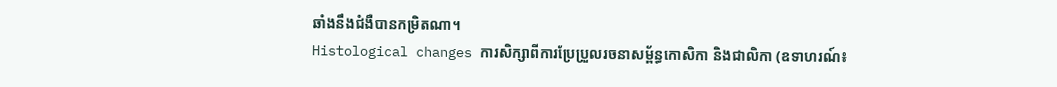ឆាំងនឹងជំងឺបានកម្រិតណា។
Histological changes ការសិក្សាពីការប្រែប្រួលរចនាសម្ព័ន្ធកោសិកា និងជាលិកា (ឧទាហរណ៍៖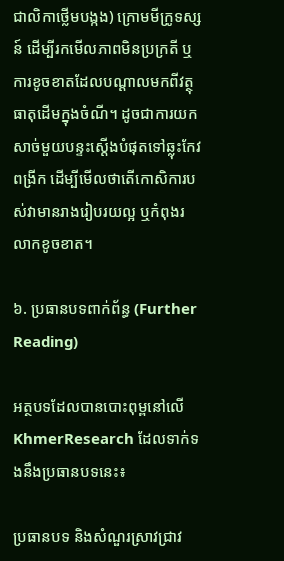ជាលិកាថ្លើមបង្កង) ក្រោមមីក្រូទស្សន៍ ដើម្បីរកមើលភាពមិនប្រក្រតី ឬការខូចខាតដែលបណ្តាលមកពីវត្ថុធាតុដើមក្នុងចំណី។ ដូចជាការយកសាច់មួយបន្ទះស្តើងបំផុតទៅឆ្លុះកែវពង្រីក ដើម្បីមើលថាតើកោសិការបស់វាមានរាងរៀបរយល្អ ឬកំពុងរលាកខូចខាត។

៦. ប្រធានបទពាក់ព័ន្ធ (Further Reading)

អត្ថបទដែលបានបោះពុម្ពនៅលើ KhmerResearch ដែលទាក់ទងនឹងប្រធានបទនេះ៖

ប្រធានបទ និងសំណួរស្រាវជ្រាវ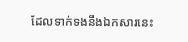ដែលទាក់ទងនឹងឯកសារនេះ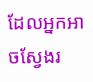ដែលអ្នកអាចស្វែងរ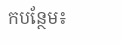កបន្ថែម៖